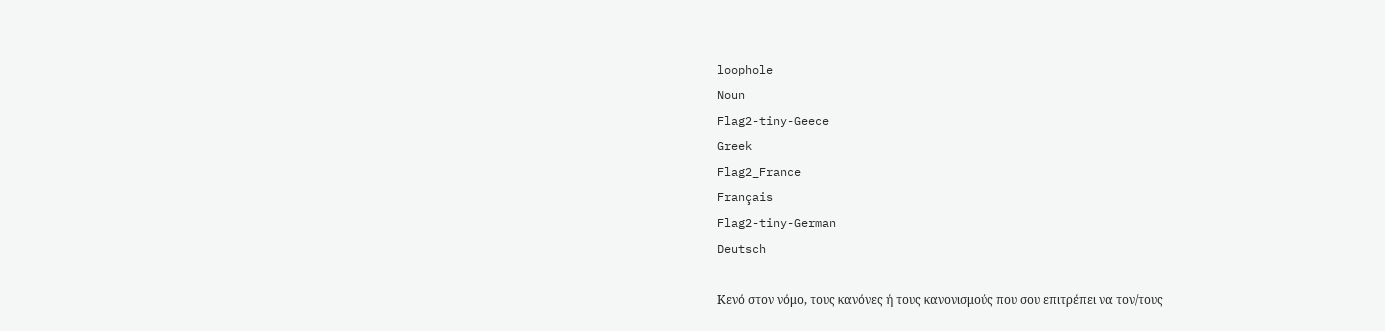loophole
Noun
Flag2-tiny-Geece
Greek
Flag2_France
Français
Flag2-tiny-German
Deutsch

Κενό στον νόμο, τους κανόνες ή τους κανονισμούς που σου επιτρέπει να τον/τους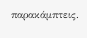παρακάμπτεις.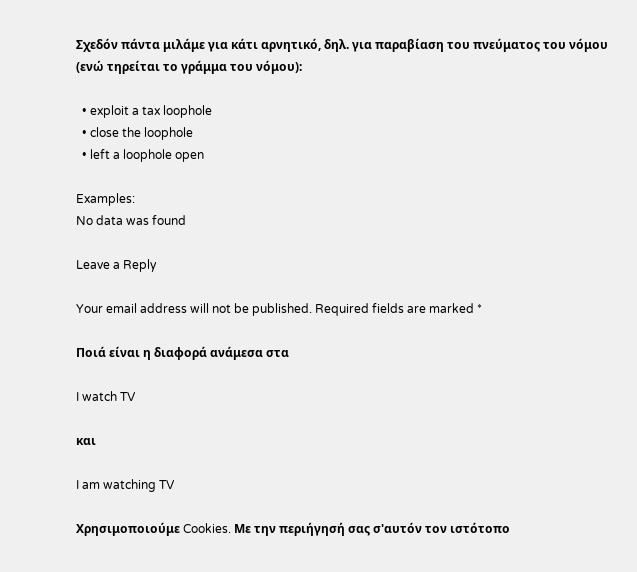Σχεδόν πάντα μιλάμε για κάτι αρνητικό, δηλ. για παραβίαση του πνεύματος του νόμου (ενώ τηρείται το γράμμα του νόμου):

  • exploit a tax loophole
  • close the loophole
  • left a loophole open

Examples:
No data was found

Leave a Reply

Your email address will not be published. Required fields are marked *

Ποιά είναι η διαφορά ανάμεσα στα

I watch TV

και

I am watching TV

Χρησιμοποιούμε Cookies. Με την περιήγησή σας σ'αυτόν τον ιστότοπο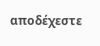αποδέχεστε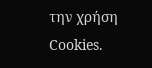την χρήση Cookies.